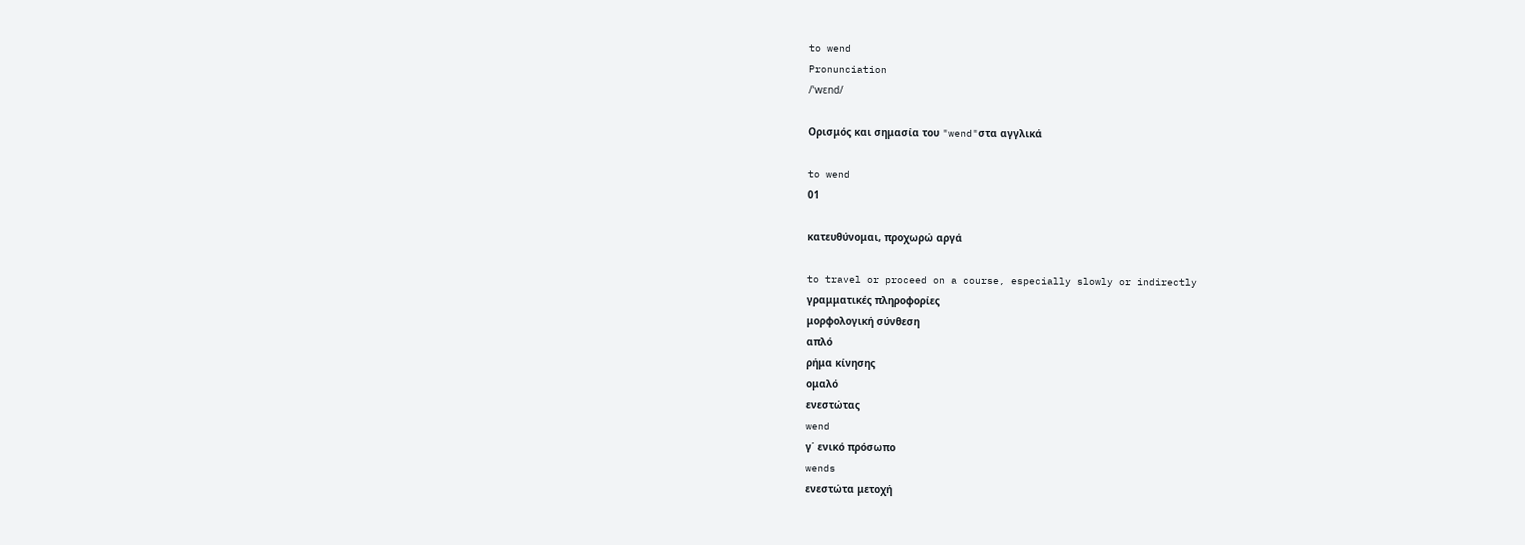to wend
Pronunciation
/ˈwɛnd/

Ορισμός και σημασία του "wend"στα αγγλικά

to wend
01

κατευθύνομαι, προχωρώ αργά

to travel or proceed on a course, especially slowly or indirectly
γραμματικές πληροφορίες
μορφολογική σύνθεση
απλό
ρήμα κίνησης
ομαλό
ενεστώτας
wend
γ΄ ενικό πρόσωπο
wends
ενεστώτα μετοχή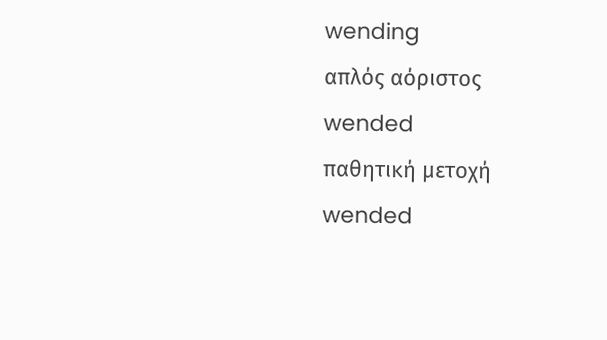wending
απλός αόριστος
wended
παθητική μετοχή
wended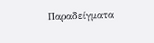Παραδείγματα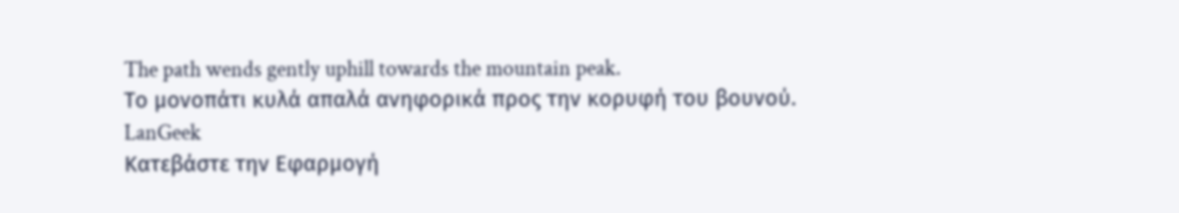The path wends gently uphill towards the mountain peak.
Το μονοπάτι κυλά απαλά ανηφορικά προς την κορυφή του βουνού.
LanGeek
Κατεβάστε την Εφαρμογή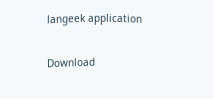langeek application

Download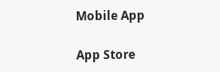Mobile App

App Store